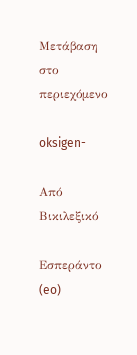Μετάβαση στο περιεχόμενο

oksigen-

Από Βικιλεξικό

Εσπεράντο (eo)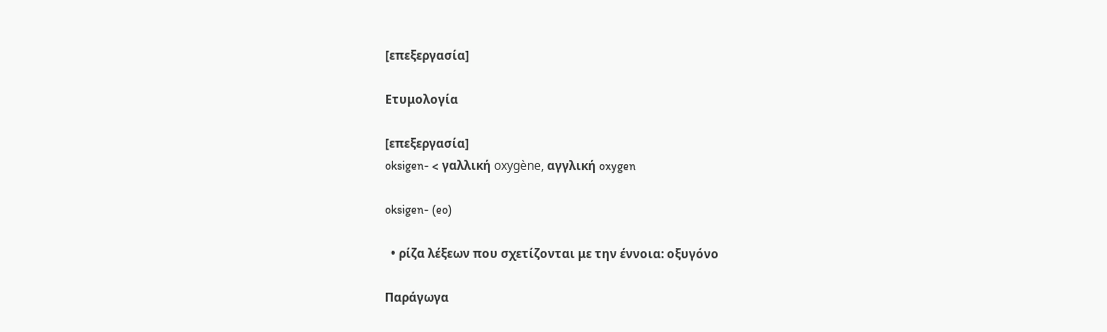[επεξεργασία]

Ετυμολογία

[επεξεργασία]
oksigen- < γαλλική oxygène, αγγλική oxygen

oksigen- (eo)

  • ρίζα λέξεων που σχετίζονται με την έννοια: οξυγόνο

Παράγωγα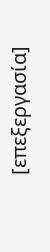[επεξεργασία]